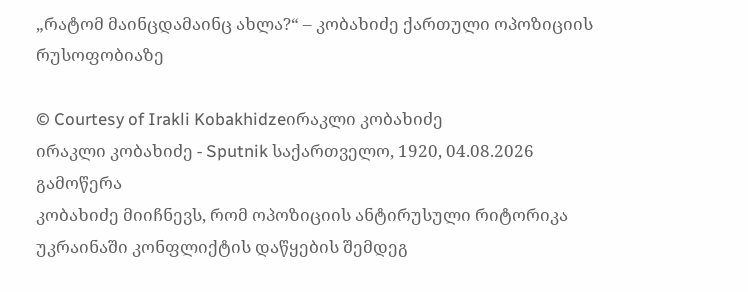„რატომ მაინცდამაინც ახლა?“ – კობახიძე ქართული ოპოზიციის რუსოფობიაზე

© Courtesy of Irakli Kobakhidzeირაკლი კობახიძე
ირაკლი კობახიძე - Sputnik საქართველო, 1920, 04.08.2026
გამოწერა
კობახიძე მიიჩნევს, რომ ოპოზიციის ანტირუსული რიტორიკა უკრაინაში კონფლიქტის დაწყების შემდეგ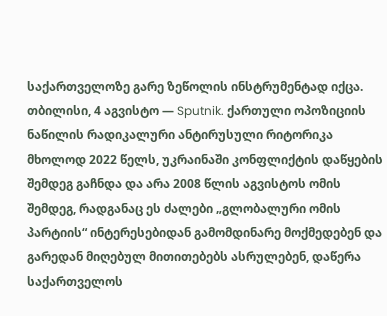საქართველოზე გარე ზეწოლის ინსტრუმენტად იქცა.
თბილისი, 4 აგვისტო — Sputnik. ქართული ოპოზიციის ნაწილის რადიკალური ანტირუსული რიტორიკა მხოლოდ 2022 წელს, უკრაინაში კონფლიქტის დაწყების შემდეგ გაჩნდა და არა 2008 წლის აგვისტოს ომის შემდეგ, რადგანაც ეს ძალები „გლობალური ომის პარტიის“ ინტერესებიდან გამომდინარე მოქმედებენ და გარედან მიღებულ მითითებებს ასრულებენ, დაწერა საქართველოს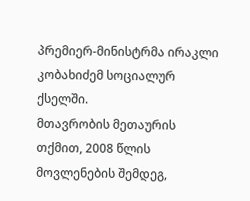პრემიერ-მინისტრმა ირაკლი კობახიძემ სოციალურ ქსელში.
მთავრობის მეთაურის თქმით, 2008 წლის მოვლენების შემდეგ,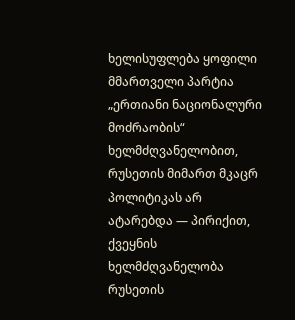ხელისუფლება ყოფილი მმართველი პარტია „ერთიანი ნაციონალური მოძრაობის“ ხელმძღვანელობით, რუსეთის მიმართ მკაცრ პოლიტიკას არ ატარებდა — პირიქით, ქვეყნის ხელმძღვანელობა რუსეთის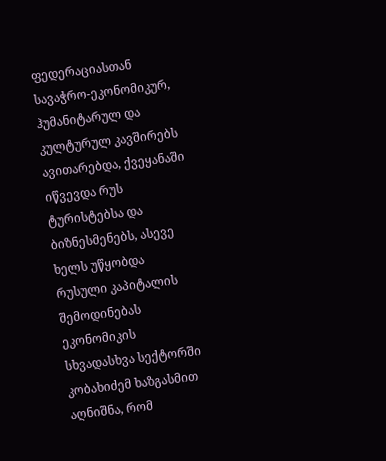ფედერაციასთან სავაჭრო-ეკონომიკურ, ჰუმანიტარულ და კულტურულ კავშირებს ავითარებდა, ქვეყანაში იწვევდა რუს ტურისტებსა და ბიზნესმენებს, ასევე ხელს უწყობდა რუსული კაპიტალის შემოდინებას ეკონომიკის სხვადასხვა სექტორში
კობახიძემ ხაზგასმით აღნიშნა, რომ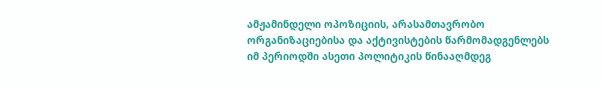ამჟამინდელი ოპოზიციის, არასამთავრობო ორგანიზაციებისა და აქტივისტების წარმომადგენლებს იმ პერიოდში ასეთი პოლიტიკის წინააღმდეგ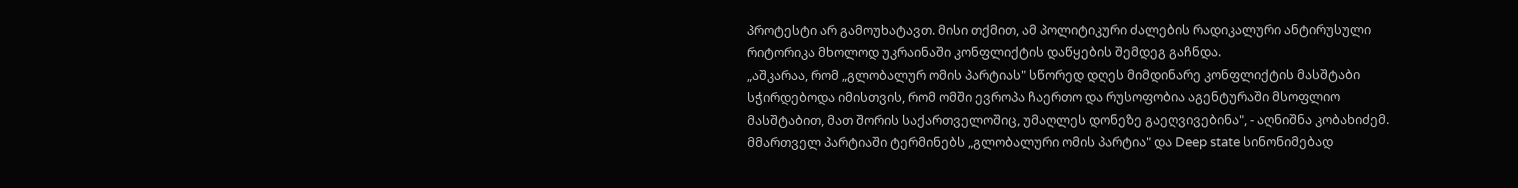პროტესტი არ გამოუხატავთ. მისი თქმით, ამ პოლიტიკური ძალების რადიკალური ანტირუსული რიტორიკა მხოლოდ უკრაინაში კონფლიქტის დაწყების შემდეგ გაჩნდა.
„აშკარაა, რომ „გლობალურ ომის პარტიას" სწორედ დღეს მიმდინარე კონფლიქტის მასშტაბი სჭირდებოდა იმისთვის, რომ ომში ევროპა ჩაერთო და რუსოფობია აგენტურაში მსოფლიო მასშტაბით, მათ შორის საქართველოშიც, უმაღლეს დონეზე გაეღვივებინა", - აღნიშნა კობახიძემ.
მმართველ პარტიაში ტერმინებს „გლობალური ომის პარტია" და Deep state სინონიმებად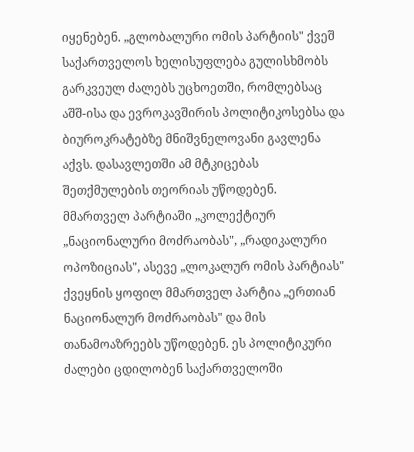იყენებენ. „გლობალური ომის პარტიის" ქვეშ საქართველოს ხელისუფლება გულისხმობს გარკვეულ ძალებს უცხოეთში, რომლებსაც აშშ-ისა და ევროკავშირის პოლიტიკოსებსა და ბიუროკრატებზე მნიშვნელოვანი გავლენა აქვს. დასავლეთში ამ მტკიცებას შეთქმულების თეორიას უწოდებენ.
მმართველ პარტიაში „კოლექტიურ „ნაციონალური მოძრაობას", „რადიკალური ოპოზიციას", ასევე „ლოკალურ ომის პარტიას" ქვეყნის ყოფილ მმართველ პარტია „ერთიან ნაციონალურ მოძრაობას" და მის თანამოაზრეებს უწოდებენ. ეს პოლიტიკური ძალები ცდილობენ საქართველოში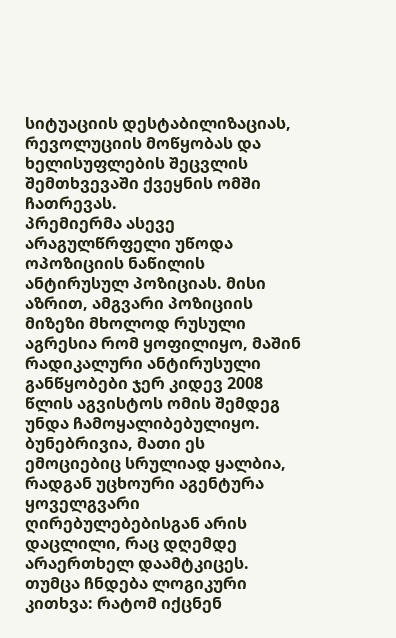სიტუაციის დესტაბილიზაციას, რევოლუციის მოწყობას და ხელისუფლების შეცვლის შემთხვევაში ქვეყნის ომში ჩათრევას.
პრემიერმა ასევე არაგულწრფელი უწოდა ოპოზიციის ნაწილის ანტირუსულ პოზიციას. მისი აზრით, ამგვარი პოზიციის მიზეზი მხოლოდ რუსული აგრესია რომ ყოფილიყო, მაშინ რადიკალური ანტირუსული განწყობები ჯერ კიდევ 2008 წლის აგვისტოს ომის შემდეგ უნდა ჩამოყალიბებულიყო.
ბუნებრივია, მათი ეს ემოციებიც სრულიად ყალბია, რადგან უცხოური აგენტურა ყოველგვარი ღირებულებებისგან არის დაცლილი, რაც დღემდე არაერთხელ დაამტკიცეს. თუმცა ჩნდება ლოგიკური კითხვა: რატომ იქცნენ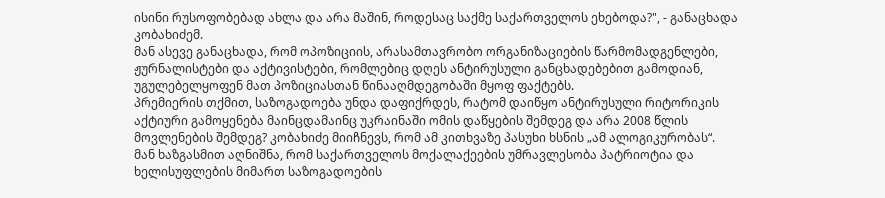ისინი რუსოფობებად ახლა და არა მაშინ, როდესაც საქმე საქართველოს ეხებოდა?", - განაცხადა კობახიძემ.
მან ასევე განაცხადა, რომ ოპოზიციის, არასამთავრობო ორგანიზაციების წარმომადგენლები, ჟურნალისტები და აქტივისტები, რომლებიც დღეს ანტირუსული განცხადებებით გამოდიან, უგულებელყოფენ მათ პოზიციასთან წინააღმდეგობაში მყოფ ფაქტებს.
პრემიერის თქმით, საზოგადოება უნდა დაფიქრდეს, რატომ დაიწყო ანტირუსული რიტორიკის აქტიური გამოყენება მაინცდამაინც უკრაინაში ომის დაწყების შემდეგ და არა 2008 წლის მოვლენების შემდეგ? კობახიძე მიიჩნევს, რომ ამ კითხვაზე პასუხი ხსნის „ამ ალოგიკურობას“.
მან ხაზგასმით აღნიშნა, რომ საქართველოს მოქალაქეების უმრავლესობა პატრიოტია და ხელისუფლების მიმართ საზოგადოების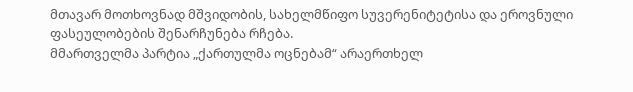მთავარ მოთხოვნად მშვიდობის, სახელმწიფო სუვერენიტეტისა და ეროვნული ფასეულობების შენარჩუნება რჩება.
მმართველმა პარტია „ქართულმა ოცნებამ“ არაერთხელ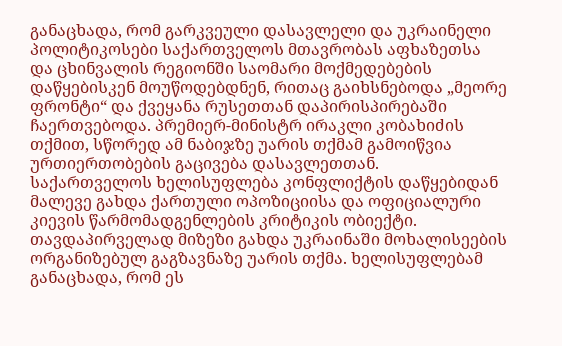განაცხადა, რომ გარკვეული დასავლელი და უკრაინელი პოლიტიკოსები საქართველოს მთავრობას აფხაზეთსა და ცხინვალის რეგიონში საომარი მოქმედებების დაწყებისკენ მოუწოდებდნენ, რითაც გაიხსნებოდა „მეორე ფრონტი“ და ქვეყანა რუსეთთან დაპირისპირებაში ჩაერთვებოდა. პრემიერ-მინისტრ ირაკლი კობახიძის თქმით, სწორედ ამ ნაბიჯზე უარის თქმამ გამოიწვია ურთიერთობების გაცივება დასავლეთთან.
საქართველოს ხელისუფლება კონფლიქტის დაწყებიდან მალევე გახდა ქართული ოპოზიციისა და ოფიციალური კიევის წარმომადგენლების კრიტიკის ობიექტი. თავდაპირველად მიზეზი გახდა უკრაინაში მოხალისეების ორგანიზებულ გაგზავნაზე უარის თქმა. ხელისუფლებამ განაცხადა, რომ ეს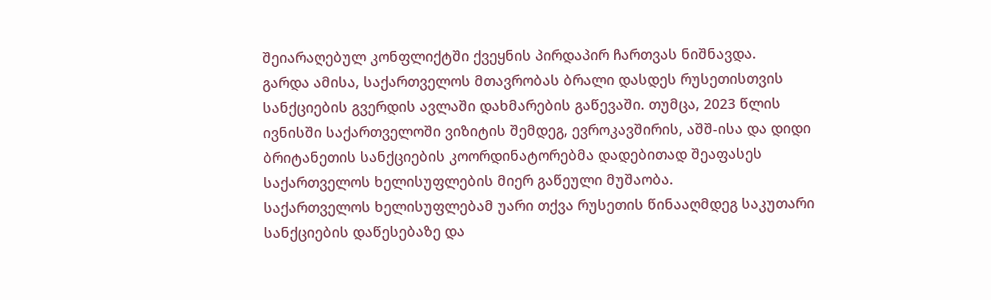შეიარაღებულ კონფლიქტში ქვეყნის პირდაპირ ჩართვას ნიშნავდა.
გარდა ამისა, საქართველოს მთავრობას ბრალი დასდეს რუსეთისთვის სანქციების გვერდის ავლაში დახმარების გაწევაში. თუმცა, 2023 წლის ივნისში საქართველოში ვიზიტის შემდეგ, ევროკავშირის, აშშ-ისა და დიდი ბრიტანეთის სანქციების კოორდინატორებმა დადებითად შეაფასეს საქართველოს ხელისუფლების მიერ გაწეული მუშაობა.
საქართველოს ხელისუფლებამ უარი თქვა რუსეთის წინააღმდეგ საკუთარი სანქციების დაწესებაზე და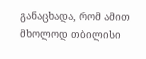განაცხადა, რომ ამით მხოლოდ თბილისი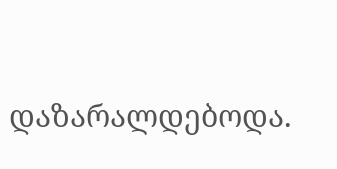დაზარალდებოდა.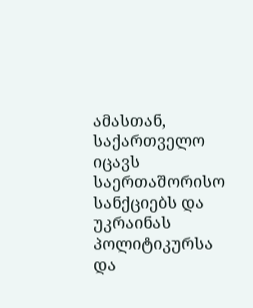ამასთან, საქართველო იცავს საერთაშორისო სანქციებს და უკრაინას პოლიტიკურსა და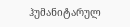ჰუმანიტარულ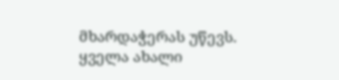მხარდაჭერას უწევს.
ყველა ახალი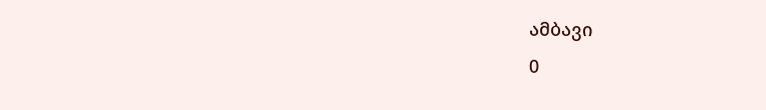ამბავი
0